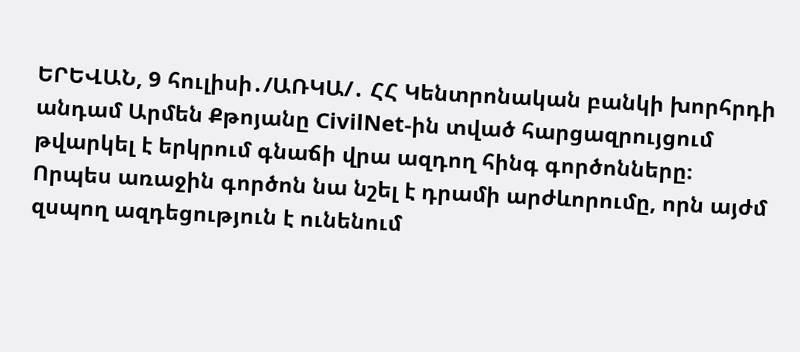ԵՐԵՎԱՆ, 9 հուլիսի․/ԱՌԿԱ/․ ՀՀ Կենտրոնական բանկի խորհրդի անդամ Արմեն Քթոյանը CivilNet-ին տված հարցազրույցում թվարկել է երկրում գնաճի վրա ազդող հինգ գործոնները։
Որպես առաջին գործոն նա նշել է դրամի արժևորումը, որն այժմ զսպող ազդեցություն է ունենում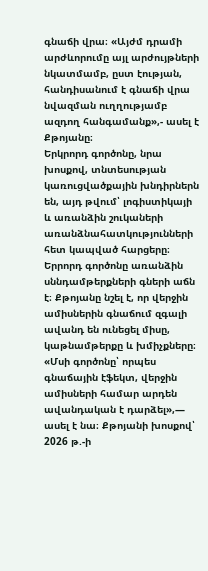գնաճի վրա։ «Այժմ դրամի արժևորումը այլ արժույթների նկատմամբ, ըստ էության, հանդիսանում է գնաճի վրա նվազման ուղղությամբ ազդող հանգամանք»,- ասել է Քթոյանը։
Երկրորդ գործոնը, նրա խոսքով, տնտեսության կառուցվածքային խնդիրներն են, այդ թվում՝ լոգիստիկայի և առանձին շուկաների առանձնահատկությունների հետ կապված հարցերը։
Երրորդ գործոնը առանձին սննդամթերքների գների աճն է։ Քթոյանը նշել է, որ վերջին ամիսներին գնաճում զգալի ավանդ են ունեցել միսը, կաթնամթերքը և խմիչքները։ «Մսի գործոնը՝ որպես գնաճային էֆեկտ, վերջին ամիսների համար արդեն ավանդական է դարձել»,— ասել է նա։ Քթոյանի խոսքով՝ 2026 թ.-ի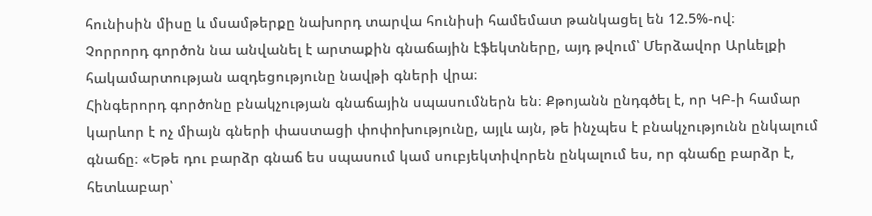հունիսին միսը և մսամթերքը նախորդ տարվա հունիսի համեմատ թանկացել են 12.5%-ով։
Չորրորդ գործոն նա անվանել է արտաքին գնաճային էֆեկտները, այդ թվում՝ Մերձավոր Արևելքի հակամարտության ազդեցությունը նավթի գների վրա։
Հինգերորդ գործոնը բնակչության գնաճային սպասումներն են։ Քթոյանն ընդգծել է, որ ԿԲ-ի համար կարևոր է ոչ միայն գների փաստացի փոփոխությունը, այլև այն, թե ինչպես է բնակչությունն ընկալում գնաճը։ «Եթե դու բարձր գնաճ ես սպասում կամ սուբյեկտիվորեն ընկալում ես, որ գնաճը բարձր է, հետևաբար՝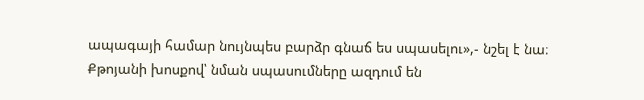ապագայի համար նույնպես բարձր գնաճ ես սպասելու»,- նշել է նա։ Քթոյանի խոսքով՝ նման սպասումները ազդում են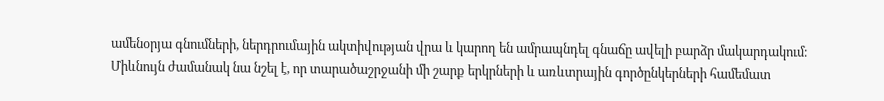ամենօրյա գնումների, ներդրումային ակտիվության վրա և կարող են ամրապնդել գնաճը ավելի բարձր մակարդակում։
Միևնույն ժամանակ նա նշել է, որ տարածաշրջանի մի շարք երկրների և առևտրային գործընկերների համեմատ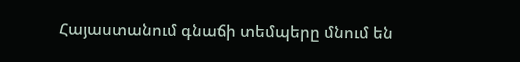Հայաստանում գնաճի տեմպերը մնում են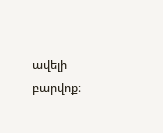ավելի բարվոք։